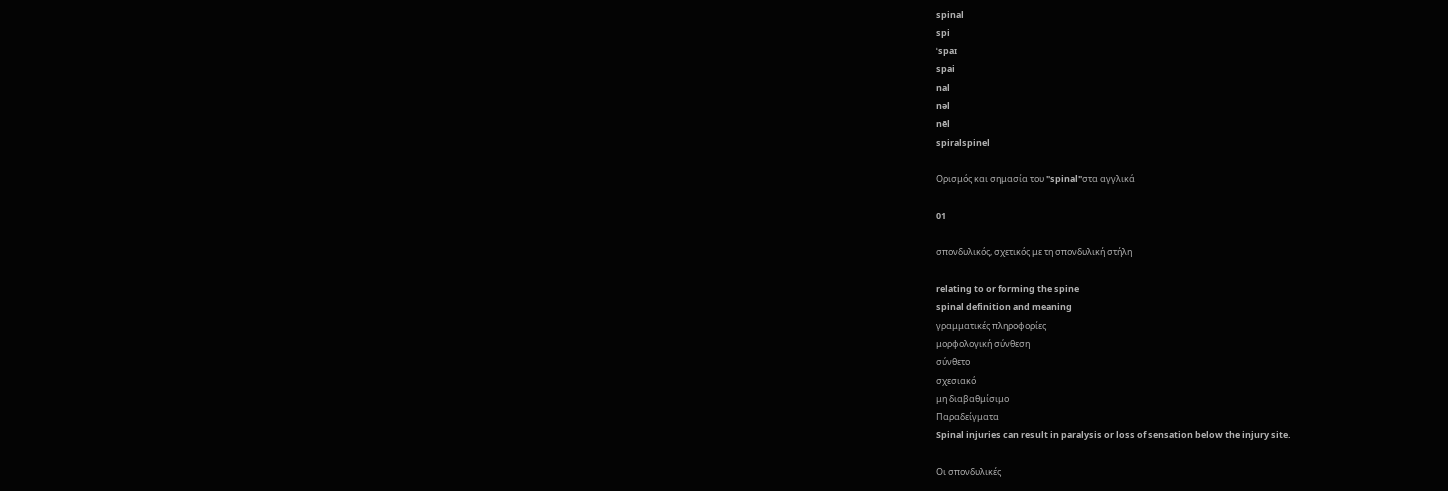spinal
spi
ˈspaɪ
spai
nal
nəl
nēl
spiralspinel

Ορισμός και σημασία του "spinal"στα αγγλικά

01

σπονδυλικός, σχετικός με τη σπονδυλική στήλη

relating to or forming the spine
spinal definition and meaning
γραμματικές πληροφορίες
μορφολογική σύνθεση
σύνθετο
σχεσιακό
μη διαβαθμίσιμο
Παραδείγματα
Spinal injuries can result in paralysis or loss of sensation below the injury site.

Οι σπονδυλικές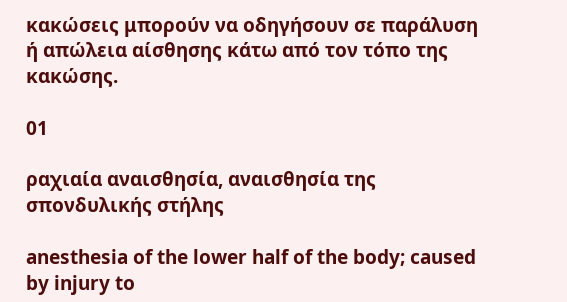κακώσεις μπορούν να οδηγήσουν σε παράλυση ή απώλεια αίσθησης κάτω από τον τόπο της κακώσης.

01

ραχιαία αναισθησία, αναισθησία της σπονδυλικής στήλης

anesthesia of the lower half of the body; caused by injury to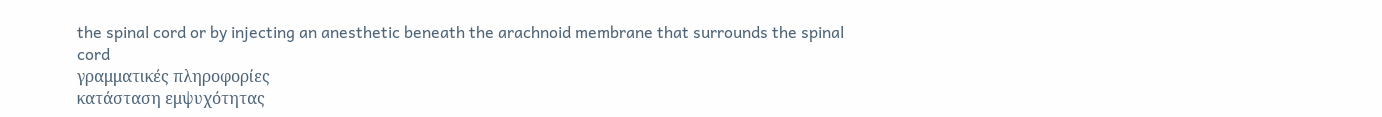the spinal cord or by injecting an anesthetic beneath the arachnoid membrane that surrounds the spinal cord
γραμματικές πληροφορίες
κατάσταση εμψυχότητας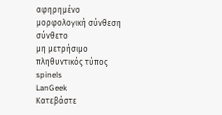αφηρημένο
μορφολογική σύνθεση
σύνθετο
μη μετρήσιμο
πληθυντικός τύπος
spinels
LanGeek
Κατεβάστε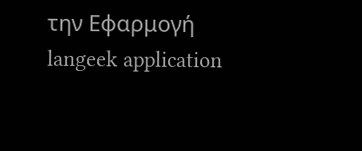την Εφαρμογή
langeek application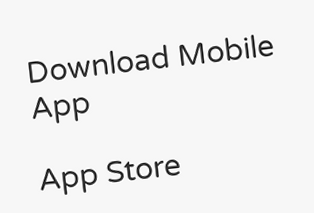Download Mobile App

App Store